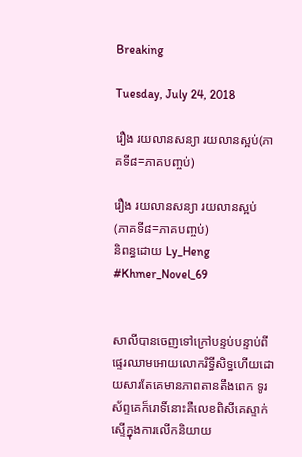Breaking

Tuesday, July 24, 2018

រឿង រយលានសន្យា រយលានស្អប់(ភាគទី៨=ភាគបញ្ចប់)

រឿង រយលានសន្យា រយលានស្អប់
(ភាគទី៨=ភាគបញ្ចប់)
និពន្ធដោយ Ly_Heng
#Khmer_Novel_69


សាលីបានចេញទៅក្រៅបន្ទប់បន្ទាប់ពីផ្ទេរឈាមអោយលោករិទ្ធីសិទ្ធហើយដោយសារតែគេមានភាពតានតឹងពេក ទូរស័ព្ទគេក៏រោទិ៍នោះគឺលេខពិសីគេស្ទាក់ស្ទើក្នុងការលើកនិយាយ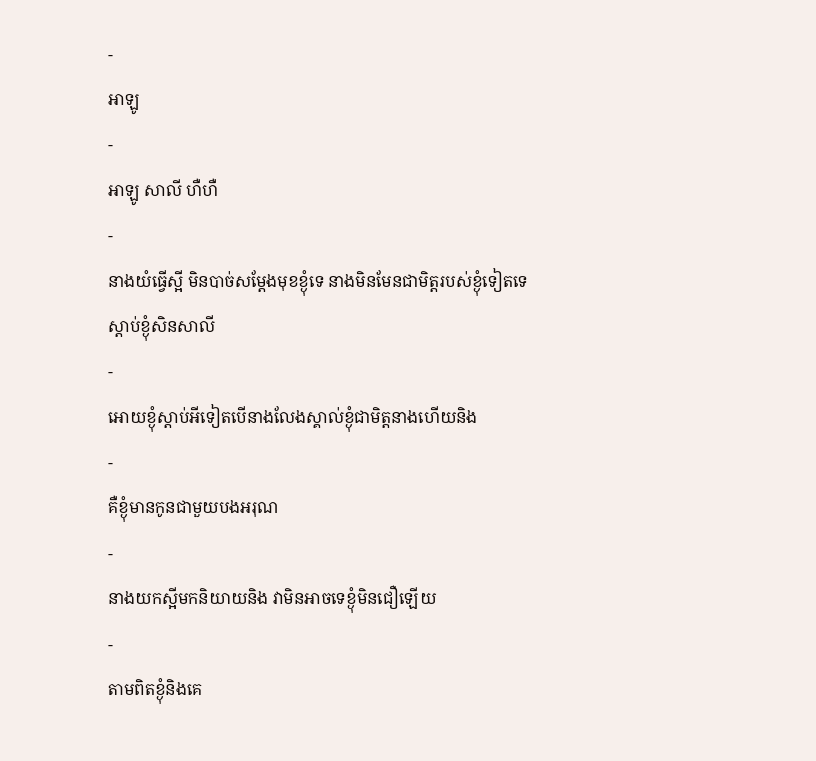-
អាឡូ
-
អាឡូ សាលី ហឺហឺ
-
នាងយំធ្វើស្អី មិនបាច់សម្ដែងមុខខ្ងុំទេ នាងមិនមែនជាមិត្តរបស់ខ្ងុំទៀតទេ
ស្ដាប់ខ្ងុំសិនសាលី
-
អោយខ្ងុំស្ដាប់អីទៀតបើនាងលែងស្គាល់ខ្ងុំជាមិត្តនាងហើយនិង
-
គឺខ្ងុំមានកូនជាមួយបងអរុណ
-
នាងយកស្អីមកនិយាយនិង វាមិនអាចទេខ្ងុំមិនជឿឡើយ
-
តាមពិតខ្ងុំនិងគេ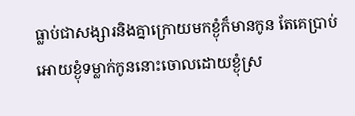ធ្លាប់ជាសង្សារនិងគ្នាក្រោយមកខ្ងុំក៏មានកូន តែគេប្រាប់អោយខ្ងុំទម្លាក់កូននោះចោលដោយខ្ងុំស្រ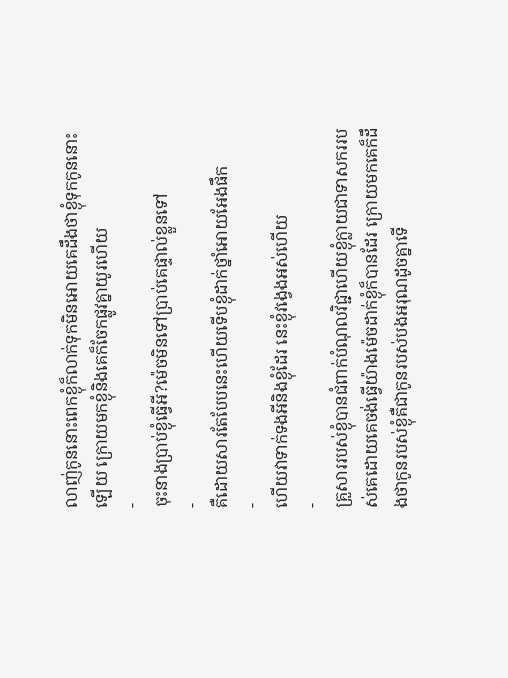លាញ់កូននោះពេកខ្ងុំក៏លាក់ទុកមិនអោយគេដឹងថាខ្ងុំទុកកូននោះឡើយ ក្រោយមកខ្ងុំនិងគេក៏ចែកផ្លូវគ្នាយូរហើយ
-
ចុះនាងប្រាប់ខ្ងុំធ្វើអី?ម៉េចមិនទៅប្រាប់គេផ្ទាល់ខ្លួនទៅ
-
គឺដោយសារតែបែបនេះហើយទើបខ្ងុំដាក់ថ្នាំអោយអែងផឹក
-
ហើយវាទាក់ទងអីនិងខ្ងុំដែរ នេះខ្ងុំវង្វេងអស់ហើយ
-
គ្រួសាររបស់ខ្ងុំបានជំពាក់បំណុលវិជ្ជាហើយខ្ងុំក្លាយជាទាសកររបស់គេដោយគេចង់ធ្វើយ៉ាងម៉េចដាក់ខ្ងុំក៏បានដែរ ក្រោយមកគេក៏ដឹងថាកូនរបស់ខ្ងុំគឺជាកូនរបស់បងអរុណដូចគ្នាទើ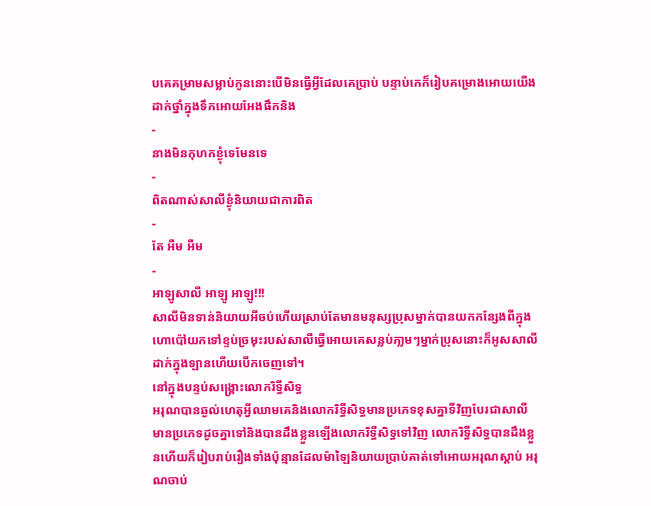បគេគម្រាមសម្លាប់កូននោះបើមិនធ្វើអ្វីដែលគេប្រាប់ បន្ទាប់កេក៏រៀបគម្រោងអោយយើងដាក់ថ្នាំក្នុងទឹកអោយអែងផឹកនិង
-
នាងមិនកុហកខ្ងុំទេមែនទេ
-
ពិតណាស់សាលីខ្ងុំនិយាយជាការពិត
-
តែ អឺម អឺម
-
អាឡូសាលី អាឡូ អាឡូ!!!
សាលីមិនទាន់និយាយអីចប់ហើយស្រាប់តែមានមនុស្សប្រុសម្នាក់បានយកកន្សែងពីក្នុងហោប៉ៅយកទៅខ្ទប់ច្រមុះរបស់សាលីធ្វើអោយគេសន្លប់ភា្លមៗម្នាក់ប្រុសនោះក៏អូសសាលីដាក់ក្នុងឡានហើយបើកចេញទៅ។
នៅក្នុងបន្ទប់សង្រ្គោះលោករិទ្ធីសិទ្ធ
អរុណបានឆ្ងល់ហេតុអ្វីឈាមគេនិងលោករិទ្ធីសិទ្ធមានប្រភេទខុសគ្នាទីវិញបែរជាសាលីមានប្រភេទដូចគ្នាទៅនិងបានដឹងខ្លួនឡើងលោករិទ្ធីសិទ្ធទៅវិញ លោករិទ្ធីសិទ្ធបានដឹងខ្លួនហើយក៏រៀបរាប់រឿងទាំងប៉ុន្មានដែលម៉ាឡៃនិយាយប្រាប់គាត់ទៅអោយអរុណស្ដាប់ អរុណចាប់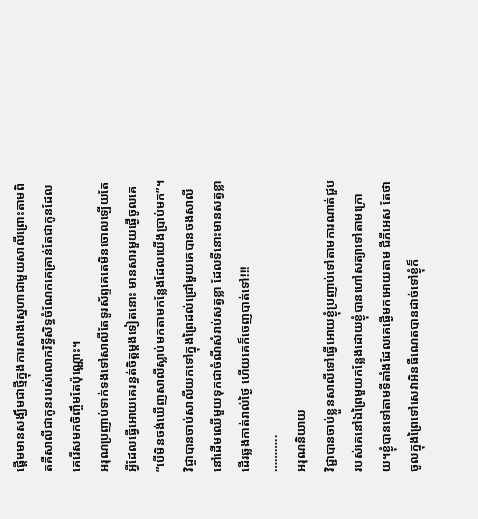ផ្ដើមមានសង្ឃឹមជាថ្មីក្នុងការសាងស្នេហាជាមួយសាលីព្រោះតាមពិតគឺសាលីជាកូនរបស់លោករិទ្ធីសិទ្ធចំណែកគេគ្រាន់តែជាកូនដែលគេរើសមកចិញ្ចឹមតែប៉ុណ្ណោះ។
អរុណប្រញាប់ទាក់ទងទៅសាលីតែទូរស័ព្ទគេតេមិនចោលឡើយតែអ្វីដែលធ្វើអោយគេរន្ធត់ចិត្តម្ដងទៀតនោះ មានសារមួយផ្ងើចូលគេ ”បើមិនចង់ឃើញសាលីស្លាប់មកតាមកន្លែងដែលយើងប្រាប់មក”។
វិជ្ចាបានចាប់សាលីយកទៅក្នុងព្រៃដល់ជ្រៅមួយគេបានចងសាលីនៅដើមឈើមួយទុកជាចំណីសំរាប់សត្វខ្លា ដែលទីនោះមានសត្វខ្លាដើរឆ្លងកាត់រាល់ថ្ងៃ ហើយគេក៏ចេញបាត់ទៅ!!!
………..
អរុណនិយាយ
វិជ្ជាបានចាប់ខ្លួនសាលីទៅធ្វើអោយខ្ងុំប្រញាប់ទៅតាមការណាត់ជួបរបស់គេនៅឯព្រៃមួយកន្លែងដោយខ្ងុំបានហៅសត្យាទៅតាមក្រោយ។ខ្ងុំបានទៅតាមទីតាំងដែលគេផ្ងើមកអោយតាម ជីភីអេស តែថាចូលក្នុងព្រៃទៅសេវាអិនធឺណេតបានដាច់ទៅខ្ងុំក៏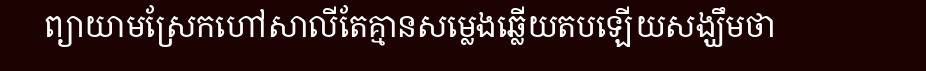ព្យាយាមស្រែកហៅសាលីតែគ្មានសម្លេងឆ្លើយតបឡើយសង្ឃឹមថា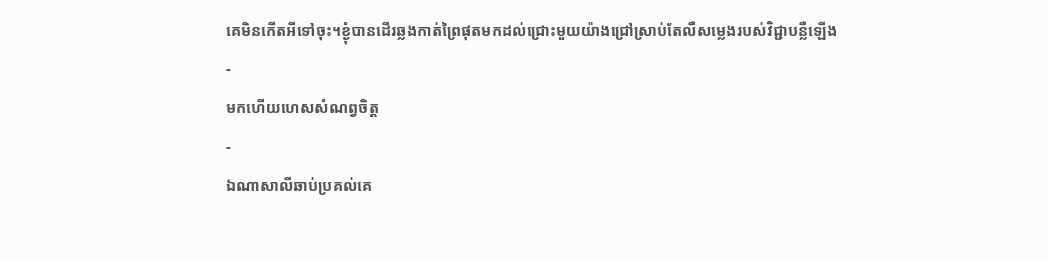គេមិនកើតអីទៅចុះ។ខ្ងុំបានដើរឆ្លងកាត់ព្រៃផុតមកដល់ជ្រោះមួយយ៉ាងជ្រៅស្រាប់តែលឺសម្លេងរបស់វិជ្ជាបន្លឺឡើង
-
មកហើយហេសសំណព្វចិត្ត
-
ឯណាសាលីឆាប់ប្រគល់គេ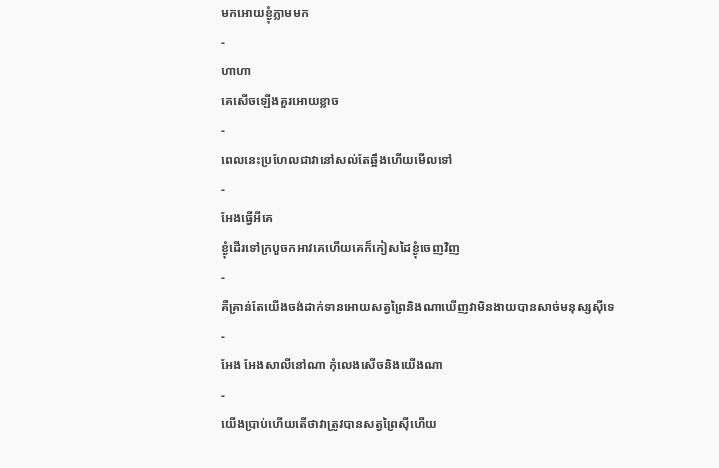មកអោយខ្ងុំភ្លាមមក
-
ហាហា
គេសើចឡើងគួរអោយខ្លាច
-
ពេលនេះប្រហែលជាវានៅសល់តែឆ្អឹងហើយមើលទៅ
-
អែងធ្វើអីគេ
ខ្ងុំដើរទៅក្របួចកអាវគេហើយគេក៏កៀសដៃខ្ងុំចេញវិញ
-
គឺគ្រាន់តែយើងចង់ដាក់ទានអោយសត្វព្រៃនិងណាឃើញវាមិនងាយបានសាច់មនុស្សសុីទេ
-
អែង អែងសាលីនៅណា កុំលេងសើចនិងយើងណា
-
យើងប្រាប់ហើយតើថាវាត្រូវបានសត្វព្រៃសុីហើយ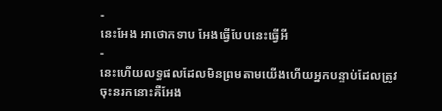-
នេះអែង អាថោកទាប អែងធ្វើបែបនេះធ្វើអី
-
នេះហើយលទ្ធផលដែលមិនព្រមតាមយើងហើយអ្នកបន្ទាប់ដែលត្រូវចុះនរកនោះគឺអែង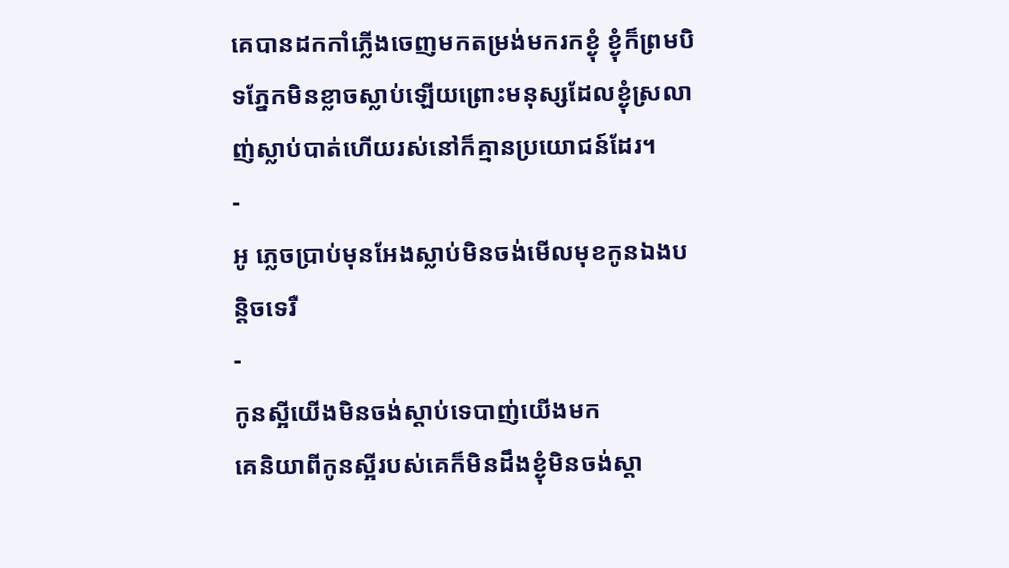គេបានដកកាំភ្លើងចេញមកតម្រង់មករកខ្ងុំ ខ្ងុំក៏ព្រមបិទភ្នែកមិនខ្លាចស្លាប់ឡើយព្រោះមនុស្សដែលខ្ងុំស្រលាញ់ស្លាប់បាត់ហើយរស់នៅក៏គ្មានប្រយោជន៍ដែរ។
-
អូ ភ្លេចប្រាប់មុនអែងស្លាប់មិនចង់មើលមុខកូនឯងបន្តិចទេរឺ
-
កូនស្អីយើងមិនចង់ស្ដាប់ទេបាញ់យើងមក
គេនិយាពីកូនស្អីរបស់គេក៏មិនដឹងខ្ងុំមិនចង់ស្ដា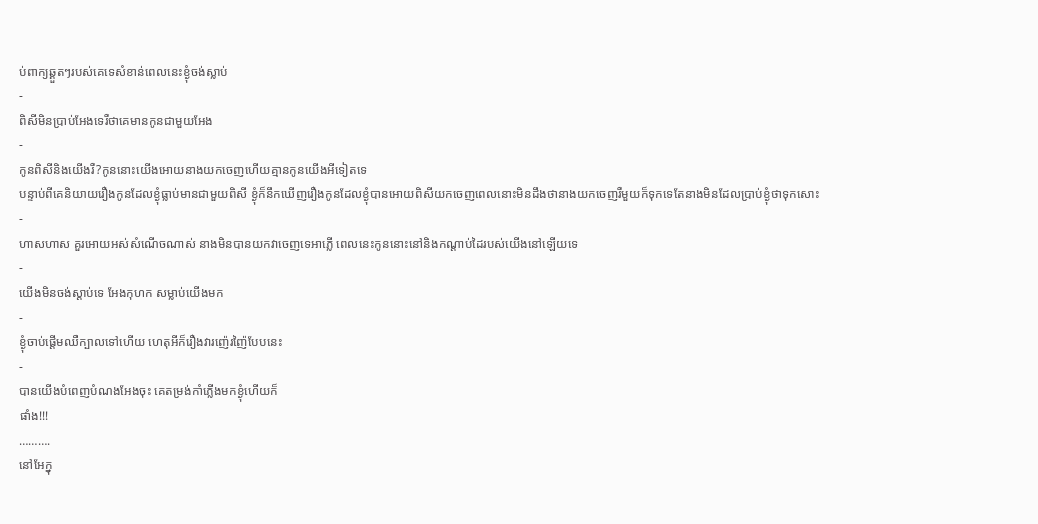ប់ពាក្យឆ្គួតៗរបស់គេទេសំខាន់ពេលនេះខ្ងុំចង់ស្លាប់
-
ពិសីមិនប្រាប់អែងទេរឺថាគេមានកូនជាមួយអែង
-
កូនពិសីនិងយើងរឺ?កូននោះយើងអោយនាងយកចេញហើយគ្មានកូនយើងអីទៀតទេ
បន្ទាប់ពីគេនិយាយរឿងកូនដែលខ្ងុំធ្លាប់មានជាមួយពិសី ខ្ងុំក៏នឹកឃើញរឿងកូនដែលខ្ងុំបានអោយពិសីយកចេញពេលនោះមិនដឹងថានាងយកចេញរឺមួយក៏ទុកទេតែនាងមិនដែលប្រាប់ខ្ងុំថាទុកសោះ
-
ហាសហាស គួរអោយអស់សំណើចណាស់ នាងមិនបានយកវាចេញទេអាភ្លើ ពេលនេះកូននោះនៅនិងកណ្ដាប់ដៃរបស់យើងនៅឡើយទេ
-
យើងមិនចង់ស្ដាប់ទេ អែងកុហក សម្លាប់យើងមក
-
ខ្ងុំចាប់ផ្ដើមឈឺក្បាលទៅហើយ ហេតុអីក៏រឿងវារញ៉េរញ៉ៃបែបនេះ
-
បានយើងបំពេញបំណងអែងចុះ គេតម្រង់កាំភ្លើងមកខ្ងុំហើយក៏
ផាំង!!!
……….
នៅអែក្នុ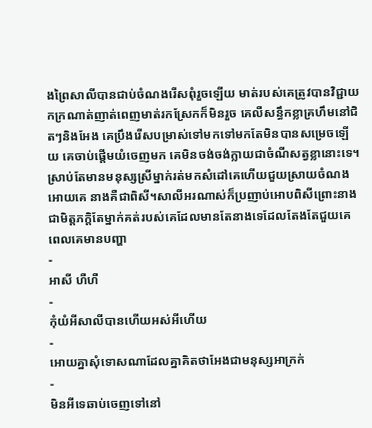ងព្រៃសាលីបានជាប់ចំណងរើសពុំរួចឡើយ មាត់របស់គេត្រូវបានវិជ្ជាយកក្រណាត់ញាត់ពេញមាត់រកស្រែកក៏មិនរួច គេលឺសន្ធឹកខ្លាគ្រហឹមនៅជិតៗនិងអែង គេប្រឹងរើសបម្រាស់ទៅមកទៅមកតែមិនបានសម្រេចឡើយ គេចាប់ផ្ដើមយំចេញមក គេមិនចង់ចង់ក្លាយជាចំណីសត្វខ្លានោះទេ។ស្រាប់តែមានមនុស្សស្រីម្នាក់រត់មកសំដៅគេហើយជួយស្រាយចំណងអោយគេ នាងគឺជាពិសី។សាលីអរណាស់ក៏ប្រញាប់អោបពិសីព្រោះនាងជាមិត្តភក្តិតែម្នាក់គត់របស់គេដែលមានតែនាងទេដែលតែងតែជួយគេពេលគេមានបញ្ហា
-
អាសី ហឺហឺ
-
កុំយំអីសាលីបានហើយអស់អីហើយ
-
អោយគ្នាសុំទោសណាដែលគ្នាគិតថាអែងជាមនុស្សអាក្រក់
-
មិនអីទេឆាប់ចេញទៅនៅ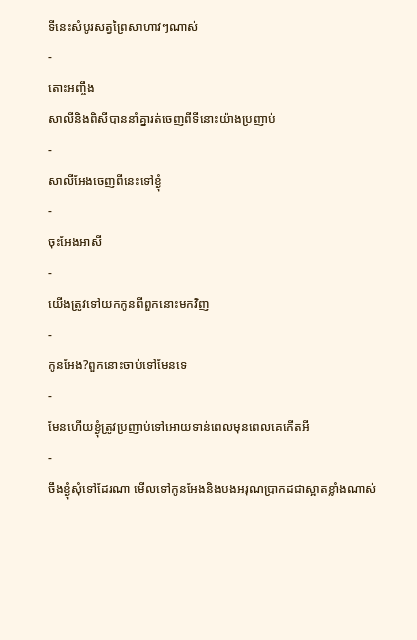ទីនេះសំបូរសត្វព្រៃសាហាវៗណាស់
-
តោះអញ្ចឹង
សាលីនិងពិសីបាននាំគ្នារត់ចេញពីទីនោះយ៉ាងប្រញាប់
-
សាលីអែងចេញពីនេះទៅខ្ងុំ
-
ចុះអែងអាសី
-
យើងត្រូវទៅយកកូនពីពួកនោះមកវិញ
-
កូនអែង?ពួកនោះចាប់ទៅមែនទេ
-
មែនហើយខ្ងុំត្រូវប្រញាប់ទៅអោយទាន់ពេលមុនពេលគេកើតអី
-
ចឹងខ្ងុំសុំទៅដែរណា មើលទៅកូនអែងនិងបងអរុណប្រាកដជាស្អាតខ្លាំងណាស់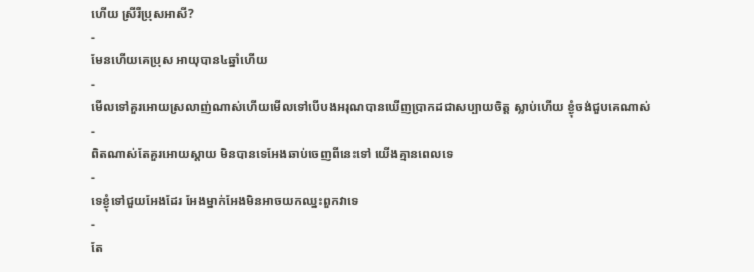ហើយ ស្រីរឺប្រុសអាសី?
-
មែនហើយគេប្រុស អាយុបាន៤ឆ្នាំហើយ
-
មើលទៅគួរអោយស្រលាញ់ណាស់ហើយមើលទៅបើបងអរុណបានឃើញប្រាកដជាសប្បាយចិត្ត ស្លាប់ហើយ ខ្ងុំចង់ជួបគេណាស់
-
ពិតណាស់តែគួរអោយស្ដាយ មិនបានទេអែងឆាប់ចេញពីនេះទៅ យើងគ្មានពេលទេ
-
ទេខ្ងុំទៅជួយអែងដែរ អែងម្នាក់អែងមិនអាចយកឈ្នះពួកវាទេ
-
តែ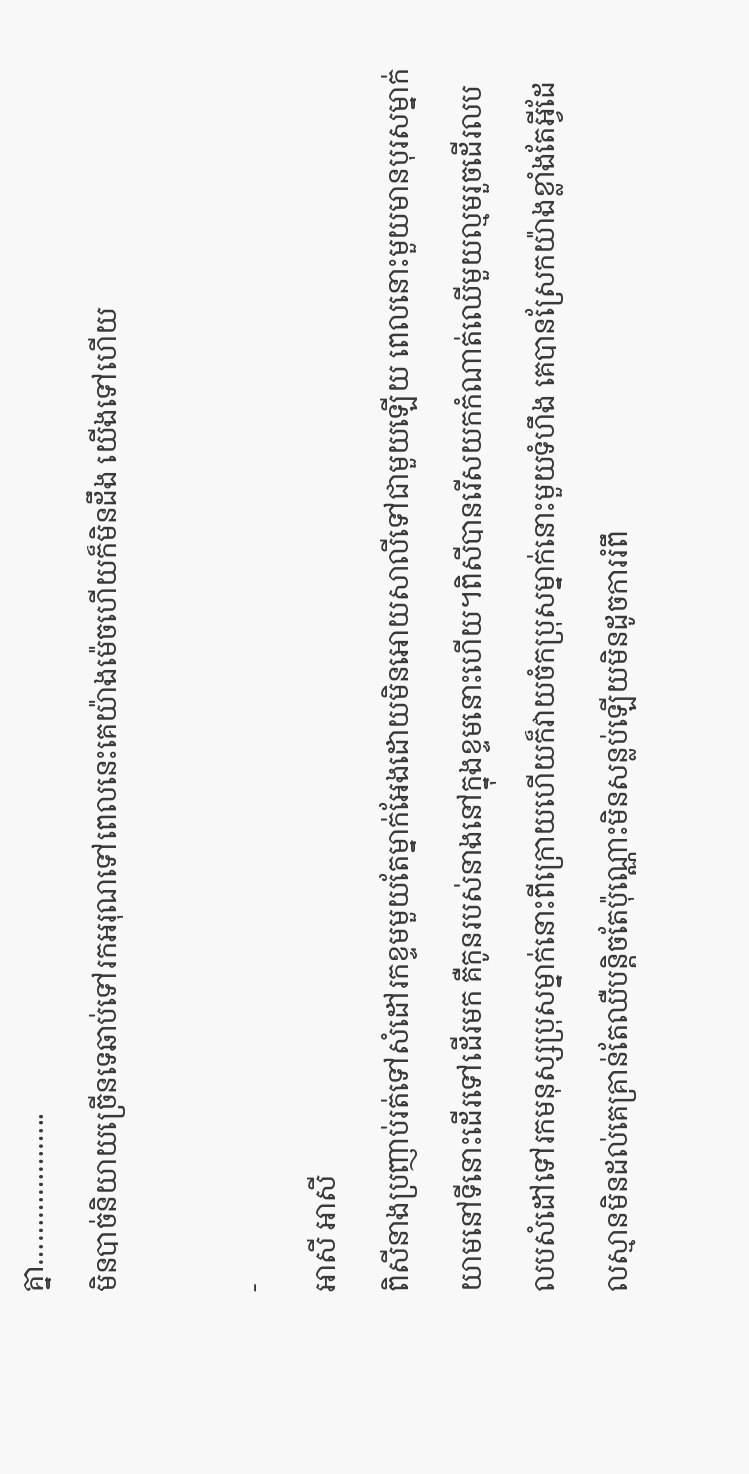គ្នា………………..
មិនបាច់និយាយច្រើនទេឆាប់ទៅរកអរុណទៅពេលនេះគេយ៉ាងម៉េចហើយក៏មិនដឹង យើងទៅហើយ

-
អាសី អាសី
ពិសីនាងប្រញាប់រត់ទៅសំដៅរកខ្ទមមួយតែម្នាក់អែងដោយមិនអោយសាលីទៅជាមួយឡើយ ពេលនោះមួយមានបុរសម្នាក់យាមនៅទីនោះដើរទៅដើរមក គឺកូនរបស់នាងនៅក្នុងខ្ទមនោះហើយ។ពិសីបានរើសយកកំណាត់ឈើមួយល្មមរួចដើរលបលបសំដៅទៅរកមនុស្សប្រុសម្នាក់នោះពីក្រោយហើយក៏វាយចំកប្រុសម្នាក់នោះមួយទំហឹង គេបានស្រែកយ៉ាងខ្លាំងតែអ្វីដែលស្មានមិនដល់គេគ្រាន់តែឈឺបន្តិចតែប៉ុណ្ណោះមិនសន្លប់ឡើយមិនដូចការរំពឹ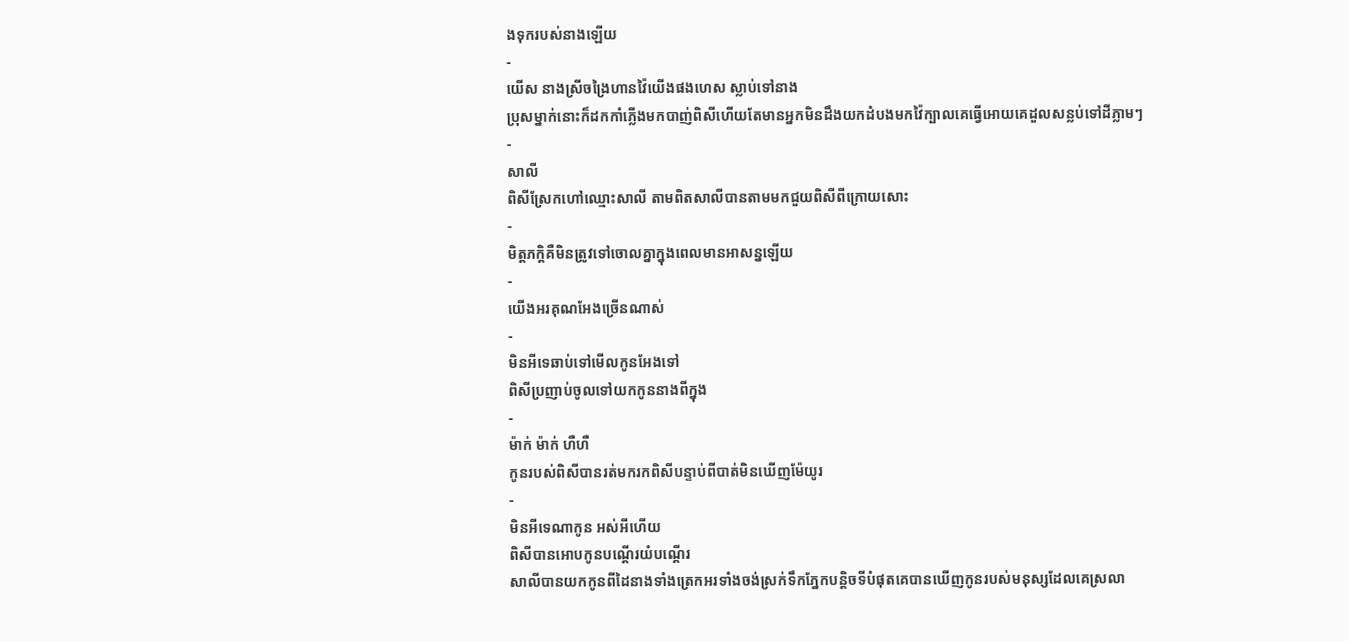ងទុករបស់នាងឡើយ
-
យើស នាងស្រីចង្រៃហានវ៉ៃយើងផងហេស ស្លាប់ទៅនាង
ប្រុសម្នាក់នោះក៏ដកកាំភ្លើងមកបាញ់ពិសីហើយតែមានអ្នកមិនដឹងយកដំបងមកវ៉ៃក្បាលគេធ្វើអោយគេដួលសន្លប់ទៅដីភ្លាមៗ
-
សាលី
ពិសីស្រែកហៅឈ្មោះសាលី តាមពិតសាលីបានតាមមកជួយពិសីពីក្រោយសោះ
-
មិត្តភក្តិគឺមិនត្រូវទៅចោលគ្នាក្នុងពេលមានអាសន្នឡើយ
-
យើងអរគុណអែងច្រើនណាស់
-
មិនអីទេឆាប់ទៅមើលកូនអែងទៅ
ពិសីប្រញាប់ចូលទៅយកកូននាងពីក្នុង
-
ម៉ាក់ ម៉ាក់ ហឺហឺ
កូនរបស់ពិសីបានរត់មករកពិសីបន្ទាប់ពីបាត់មិនឃើញម៉ែយូរ
-
មិនអីទេណាកូន អស់អីហើយ
ពិសីបានអោបកូនបណ្ដើរយំបណ្ដើរ
សាលីបានយកកូនពីដៃនាងទាំងត្រេកអរទាំងចង់ស្រក់ទឹកភ្នែកបន្តិចទីបំផុតគេបានឃើញកូនរបស់មនុស្សដែលគេស្រលា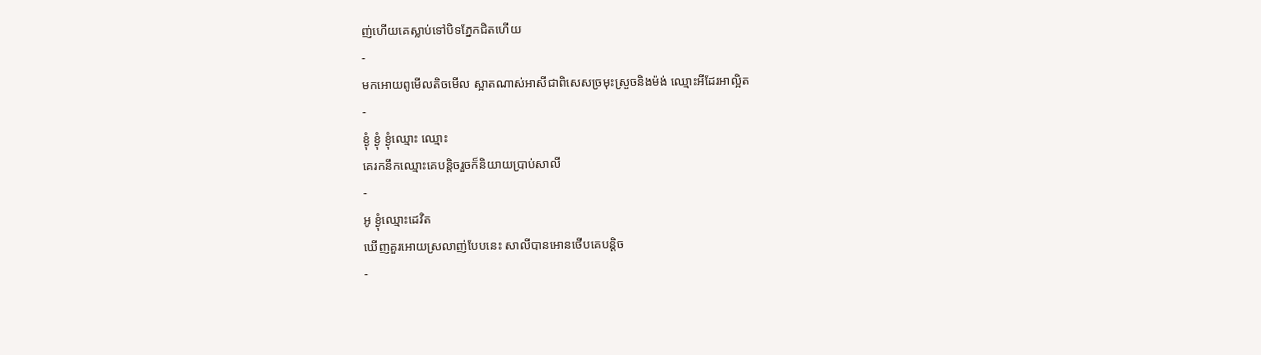ញ់ហើយគេស្លាប់ទៅបិទភ្នែកជិតហើយ
-
មកអោយពូមើលតិចមើល ស្អាតណាស់អាសីជាពិសេសច្រមុះស្រួចនិងម៉ង់ ឈ្មោះអីដែរអាល្អិត
-
ខ្ងុំ ខ្ងុំ ខ្ងុំឈ្មោះ ឈ្មោះ
គេរកនឹកឈ្មោះគេបន្តិចរួចក៏និយាយប្រាប់សាលី
-
អូ ខ្ងុំឈ្មោះដេវិត
ឃើញគួរអោយស្រលាញ់បែបនេះ សាលីបានអោនថើបគេបន្តិច
-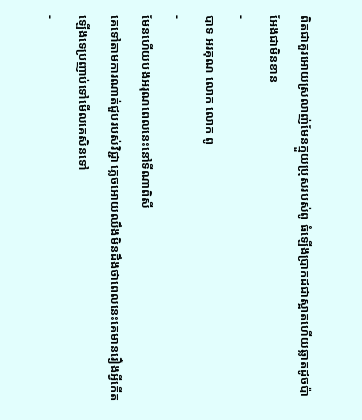ពិតជាគួរអោយស្រលាញ់មែនក្មួយប្រុសរបស់ពូ ធំឡើងប្រាកដជាស្អាតហើយឆ្លាតដូចប៉ាអែងជាមិនខាន
-
បាទ អរគុណ លោក លោក ពូ
-
មែនហើយបងអរុណពេលនេះនៅទីណាពិសី
គេទៅតាមការណាត់ជួបរបស់វិជ្ជា ភ្លេចអោយឈឹងមិនដឹងថាពេលនេះគេមានរឿងអ្វីកើតឡើងទេប្រញាប់ទៅមើលគេសិនទៅ
-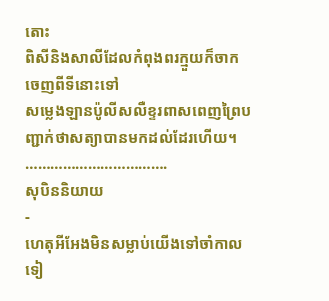តោះ
ពិសីនិងសាលីដែលកំពុងពរក្មួយក៏ចាកចេញពីទីនោះទៅ
សម្លេងឡានប៉ូលីសលឺខ្ទរពាសពេញព្រៃបញ្ជាក់ថាសត្យាបានមកដល់ដែរហើយ។
…………………………….
សុបិននិយាយ
-
ហេតុអីអែងមិនសម្លាប់យើងទៅចាំកាលទៀ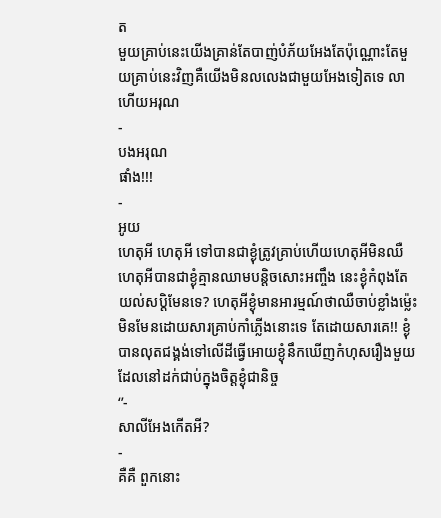ត
មួយគ្រាប់នេះយើងគ្រាន់តែបាញ់បំភ័យអែងតែប៉ុណ្ណោះតែមួយគ្រាប់នេះវិញគឺយើងមិនលលេងជាមួយអែងទៀតទេ លាហើយអរុណ
-
បងអរុណ
ផាំង!!!
-
អូយ
ហេតុអី ហេតុអី ទៅបានជាខ្ងុំត្រូវគ្រាប់ហើយហេតុអីមិនឈឺ ហេតុអីបានជាខ្ងុំគ្មានឈាមបន្តិចសោះអញ្ចឹង នេះខ្ងុំកំពុងតែយល់សប្តិមែនទេ? ហេតុអីខ្ងុំមានអារម្មណ៍ថាឈឺចាប់ខ្លាំងម្ល៉េះមិនមែនដោយសារគ្រាប់កាំភ្លើងនោះទេ តែដោយសារគេ!! ខ្ងុំបានលុតជង្គង់ទៅលើដីធ្វើអោយខ្ងុំនឹកឃើញកំហុសរឿងមួយដែលនៅដក់ជាប់ក្នុងចិត្តខ្ងុំជានិច្ច
‘’-
សាលីអែងកើតអី?
-
គឺគឺ ពួកនោះ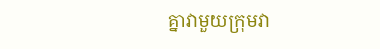គ្នាវាមួយក្រុមវា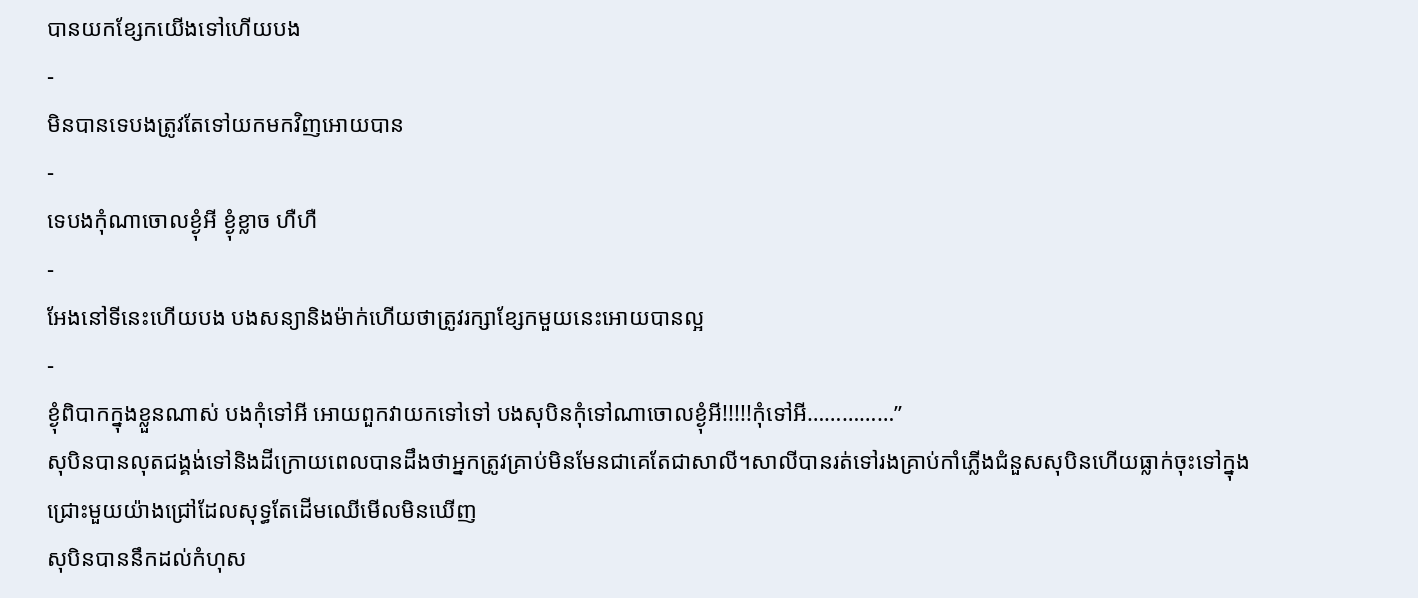បានយកខ្សែកយើងទៅហើយបង
-
មិនបានទេបងត្រូវតែទៅយកមកវិញអោយបាន
-
ទេបងកុំណាចោលខ្ងុំអី ខ្ងុំខ្លាច ហឺហឺ
-
អែងនៅទីនេះហើយបង បងសន្យានិងម៉ាក់ហើយថាត្រូវរក្សាខ្សែកមួយនេះអោយបានល្អ
-
ខ្ងុំពិបាកក្នុងខ្លួនណាស់ បងកុំទៅអី អោយពួកវាយកទៅទៅ បងសុបិនកុំទៅណាចោលខ្ងុំអី!!!!!កុំទៅអី……………’’
សុបិនបានលុតជង្គង់ទៅនិងដីក្រោយពេលបានដឹងថាអ្នកត្រូវគ្រាប់មិនមែនជាគេតែជាសាលី។សាលីបានរត់ទៅរងគ្រាប់កាំភ្លើងជំនួសសុបិនហើយធ្លាក់ចុះទៅក្នុងជ្រោះមួយយ៉ាងជ្រៅដែលសុទ្ធតែដើមឈើមើលមិនឃើញ
សុបិនបាននឹកដល់កំហុស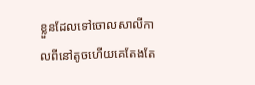ខ្លួនដែលទៅចោលសាលីកាលពីនៅតូចហើយគេតែងតែ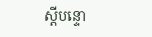ស្ដីបន្ទោ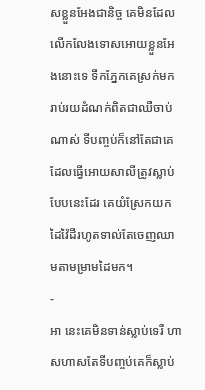សខ្លួនអែងជានិច្ច គេមិនដែលលើកលែងទោសអោយខ្លួនអែងនោះទេ ទឹកភ្នែកគេស្រក់មករាប់រយដំណក់ពិតជាឈឺចាប់ណាស់ ទីបញ្ចប់ក៏នៅតែជាគេដែលធ្វើអោយសាលីត្រូវស្លាប់បែបនេះដែរ គេយំស្រែកយកដៃវ៉ៃដីរហូតទាល់តែចេញឈាមតាមម្រាមដៃមក។
-
អា នេះគេមិនទាន់ស្លាប់ទេរឺ ហាសហាសតែទីបញ្ចប់គេក៏ស្លាប់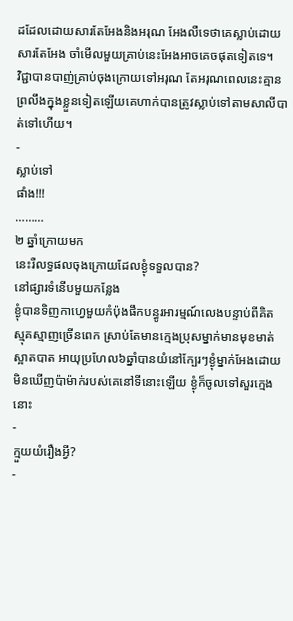ដដែលដោយសារតែអែងនិងអរុណ អែងលឺទេថាគេស្លាប់ដោយសារតែអែង ចាំមើលមួយគ្រាប់នេះអែងអាចគេចផុតទៀតទេ។
វិជ្ជាបានបាញ់គ្រាប់ចុងក្រោយទៅអរុណ តែអរុណពេលនេះគ្មានព្រលឹងក្នុងខ្លួនទៀតឡើយគេហាក់បានត្រូវស្លាប់ទៅតាមសាលីបាត់ទៅហើយ។
-
ស្លាប់ទៅ
ផាំង!!!
………
២ ឆ្នាំក្រោយមក
នេះរឺលទ្ធផលចុងក្រោយដែលខ្ងុំទទួលបាន?
នៅផ្សារទំនើបមួយកន្លែង
ខ្ងុំបានទិញកាហ្វេមួយកំប៉ុងផឹកបន្ធូរអារម្មណ៍លេងបន្ទាប់ពីគិតស្មុគស្មាញច្រើនពេក ស្រាប់តែមានក្មេងប្រុសម្នាក់មានមុខមាត់ស្អាតបាត អាយុប្រហែល៦ឆ្នាំបានយំនៅក្បែរៗខ្ងុំម្នាក់អែងដោយមិនឃើញប៉ាម៉ាក់របស់គេនៅទីនោះឡើយ ខ្ងុំក៏ចូលទៅសួរក្មេងនោះ
-
ក្មួយយំរឿងអ្វី?
-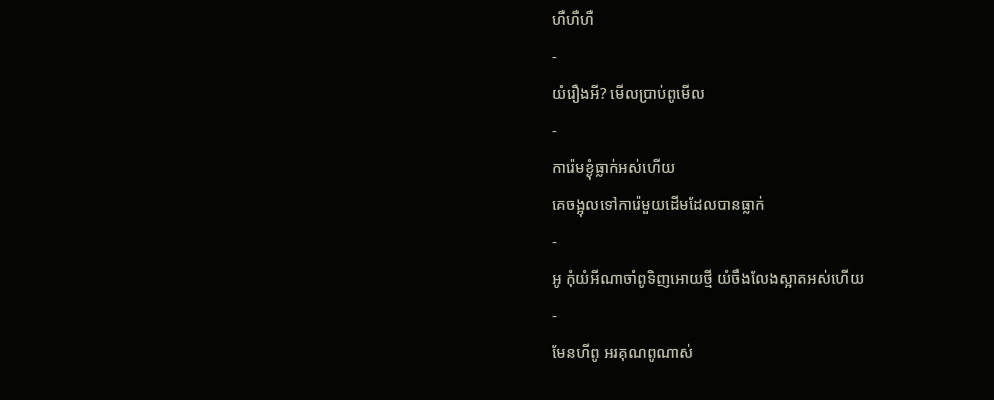ហឺហឺហឺ
-
យំរឿងអី? មើលប្រាប់ពូមើល
-
ការ៉េមខ្ងុំធ្លាក់អស់ហើយ
គេចង្អុលទៅការ៉េមួយដើមដែលបានធ្លាក់
-
អូ កុំយំអីណាចាំពូទិញអោយថ្មី យំចឹងលែងស្អាតអស់ហើយ
-
មែនហីពូ អរគុណពូណាស់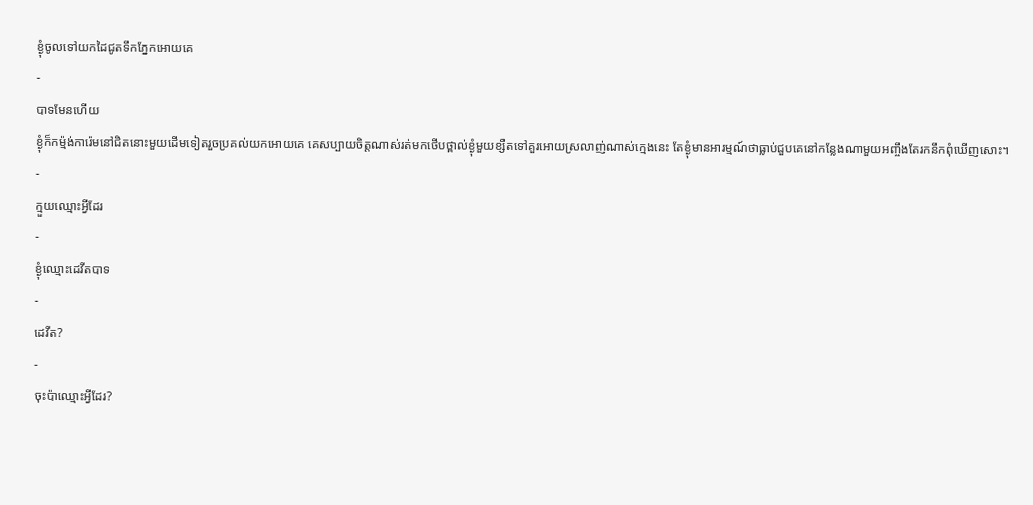ខ្ងុំចូលទៅយកដៃជូតទឹកភ្នែកអោយគេ
-
បាទមែនហើយ
ខ្ងុំក៏កម៉្មង់ការ៉េមនៅជិតនោះមួយដើមទៀតរួចប្រគល់យកអោយគេ គេសប្បាយចិត្តណាស់រត់មកថើបថ្ពាល់ខ្ងុំមួយខ្សឺតទៅគួរអោយស្រលាញ់ណាស់ក្មេងនេះ តែខ្ងុំមានអារម្មណ៍ថាធ្លាប់ជួបគេនៅកន្លែងណាមួយអញ្ចឹងតែរកនឹកពុំឃើញសោះ។
-
ក្មួយឈ្មោះអ្វីដែរ
-
ខ្ងុំឈ្មោះដេវីតបាទ
-
ដេវីត?
-
ចុះប៉ាឈ្មោះអ្វីដែរ?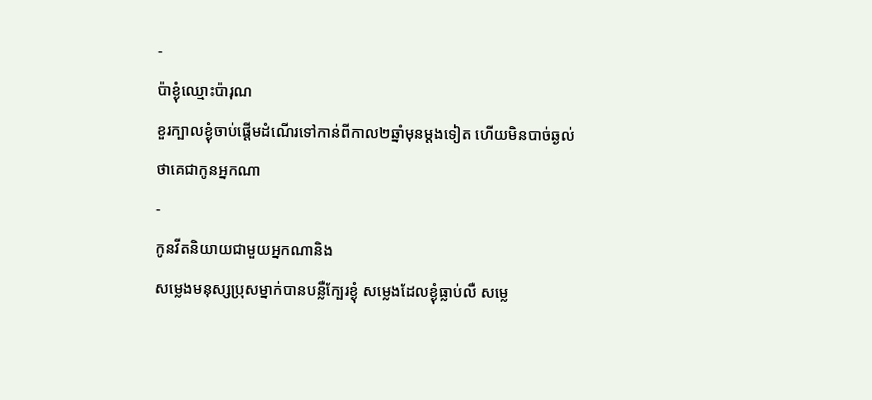-
ប៉ាខ្ងុំឈ្មោះប៉ារុណ
ខួរក្បាលខ្ងុំចាប់ផ្ដើមដំណើរទៅកាន់ពីកាល២ឆ្នាំមុនម្ដងទៀត ហើយមិនបាច់ឆ្ងល់ថាគេជាកូនអ្នកណា
-
កូនវីតនិយាយជាមួយអ្នកណានិង
សម្លេងមនុស្សប្រុសម្នាក់បានបន្លឺក្បែរខ្ងុំ សម្លេងដែលខ្ងុំធ្លាប់លឺ សម្លេ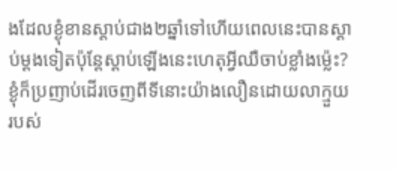ងដែលខ្ងុំខានស្ដាប់ជាង២ឆ្នាំទៅហើយពេលនេះបានស្ដាប់ម្ដងទៀតប៉ុន្តែស្ដាប់ឡើងនេះហេតុអ្វីឈឺចាប់ខ្លាំងម្ល៉េះ? ខ្ងុំក៏ប្រញាប់ដើរចេញពីទីនោះយ៉ាងលឿនដោយលាក្មួយរបស់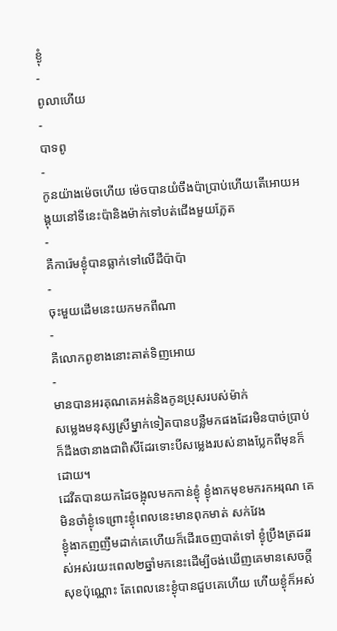ខ្ងុំ
-
ពូលាហើយ
-
បាទពូ
-
កូនយ៉ាងម៉េចហើយ ម៉េចបានយំចឹងប៉ាប្រាប់ហើយតើអោយអង្គុយនៅទីនេះប៉ានិងម៉ាក់ទៅបត់ជើងមួយភ្លែត
-
គឺការ៉េមខ្ងុំបានធ្លាក់ទៅលើដីប៉ាប៉ា
-
ចុះមួយដើមនេះយកមកពីណា
-
គឺលោកពូខាងនោះគាត់ទិញអោយ
-
មានបានអរគុណគេអត់និងកូនប្រុសរបស់ម៉ាក់
សម្លេងមនុស្សស្រីម្នាក់ទៀតបានបន្លឺមកផងដែរមិនបាច់ប្រាប់ក៏ដឹងថានាងជាពិសីដែរទោះបីសម្លេងរបស់នាងប្លែកពីមុនក៏ដោយ។
ដេវីតបានយកដៃចង្អុលមកកាន់ខ្ងុំ ខ្ងុំងាកមុខមករកអរុណ គេមិនចាំខ្ងុំទេព្រោះខ្ងុំពេលនេះមានពុកមាត់ សក់វែង
ខ្ងុំងាកញញឹមដាក់គេហើយក៏ដើរចេញបាត់ទៅ ខ្ងុំប្រឹងត្រដររស់អស់រយះពេល២ឆ្នាំមកនេះដើម្បីចង់ឃើញគេមានសេចក្ដីសុខប៉ុណ្ណោះ តែពេលនេះខ្ងុំបានជួបគេហើយ ហើយខ្ងុំក៏អស់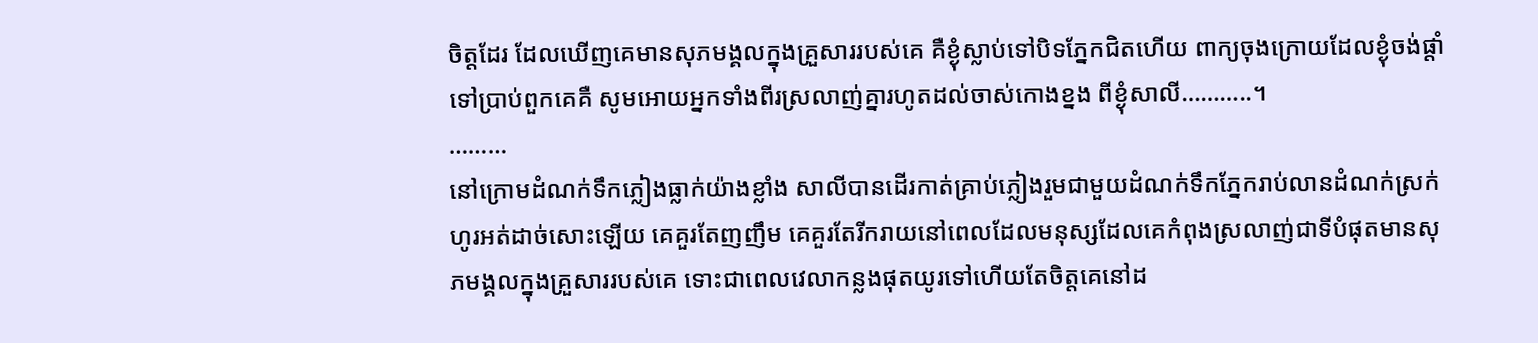ចិត្តដែរ ដែលឃើញគេមានសុភមង្គលក្នុងគ្រួសាររបស់គេ គឺខ្ងុំស្លាប់ទៅបិទភ្នែកជិតហើយ ពាក្យចុងក្រោយដែលខ្ងុំចង់ផ្ដាំទៅប្រាប់ពួកគេគឺ សូមអោយអ្នកទាំងពីរស្រលាញ់គ្នារហូតដល់ចាស់កោងខ្នង ពីខ្ងុំសាលី………..។
………
នៅក្រោមដំណក់ទឹកភ្លៀងធ្លាក់យ៉ាងខ្លាំង សាលីបានដើរកាត់គ្រាប់ភ្លៀងរួមជាមួយដំណក់ទឹកភ្នែករាប់លានដំណក់ស្រក់ហូរអត់ដាច់សោះឡើយ គេគួរតែញញឹម គេគួរតែរីករាយនៅពេលដែលមនុស្សដែលគេកំពុងស្រលាញ់ជាទីបំផុតមានសុភមង្គលក្នុងគ្រួសាររបស់គេ ទោះជាពេលវេលាកន្លងផុតយូរទៅហើយតែចិត្តគេនៅដ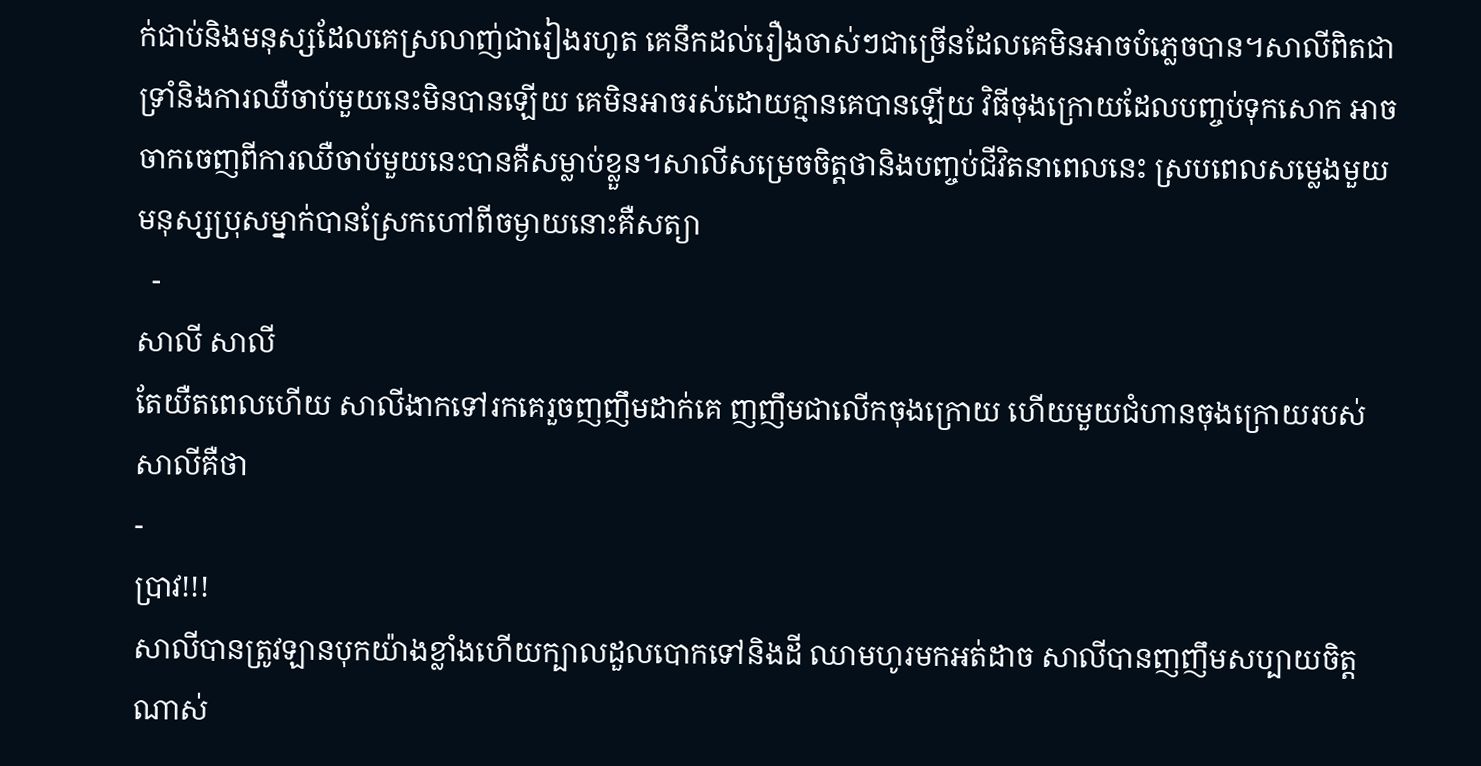ក់ជាប់និងមនុស្សដែលគេស្រលាញ់ជារៀងរហូត គេនឹកដល់រឿងចាស់ៗជាច្រើនដែលគេមិនអាចបំភ្លេចបាន។សាលីពិតជាទ្រាំនិងការឈឺចាប់មួយនេះមិនបានឡើយ គេមិនអាចរស់ដោយគ្មានគេបានឡើយ វិធីចុងក្រោយដែលបញ្ចប់ទុកសោក អាចចាកចេញពីការឈឺចាប់មួយនេះបានគឺសម្លាប់ខ្លួន។សាលីសម្រេចចិត្តថានិងបញ្ចប់ជីវិតនាពេលនេះ ស្របពេលសម្លេងមួយមនុស្សប្រុសម្នាក់បានស្រែកហៅពីចម្ងាយនោះគឺសត្យា
  -
សាលី សាលី
តែយឺតពេលហើយ សាលីងាកទៅរកគេរួចញញឹមដាក់គេ ញញឹមជាលើកចុងក្រោយ ហើយមួយជំហានចុងក្រោយរបស់សាលីគឺថា
-
ប្រាវ!!!
សាលីបានត្រូវឡានបុកយ៉ាងខ្លាំងហើយក្បាលដួលបោកទៅនិងដី ឈាមហូរមកអត់ដាច សាលីបានញញឹមសប្បាយចិត្តណាស់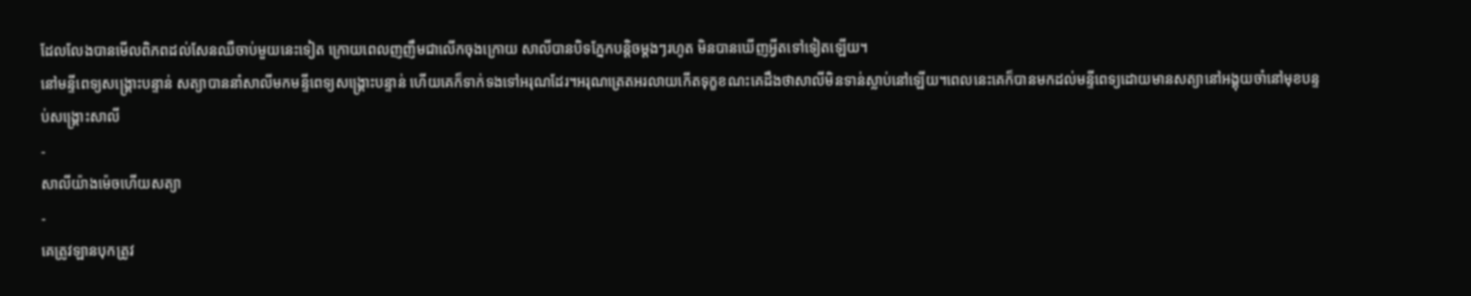ដែលលែងបានមើលពិភពដល់សែនឈឺចាប់មួយនេះទៀត ក្រោយពេលញញឹមជាលើកចុងក្រោយ សាលីបានបិទភ្នែកបន្តិចម្ដងៗរហូត មិនបានឃើញអ្វីតទៅទៀតឡើយ។
នៅមន្ទីពេទ្យសង្រ្គោះបន្ទាន់ សត្យាបាននាំសាលីមកមន្ទីពេទ្យសង្គ្រោះបន្ទាន់ ហើយគេក៏ទាក់ទងទៅអរុណដែរ។អរុណត្រេតអរលាយកើតទុក្ខខណះគេដឹងថាសាលីមិនទាន់ស្លាប់នៅឡើយ។ពេលនេះគេក៏បានមកដល់មន្ទីពេទ្យដោយមានសត្យានៅអង្គុយចាំនៅមុខបន្ទប់សង្គ្រោះសាលី
-
សាលីយ៉ាងម៉េចហើយសត្យា
-
គេត្រូវឡានបុកត្រូវ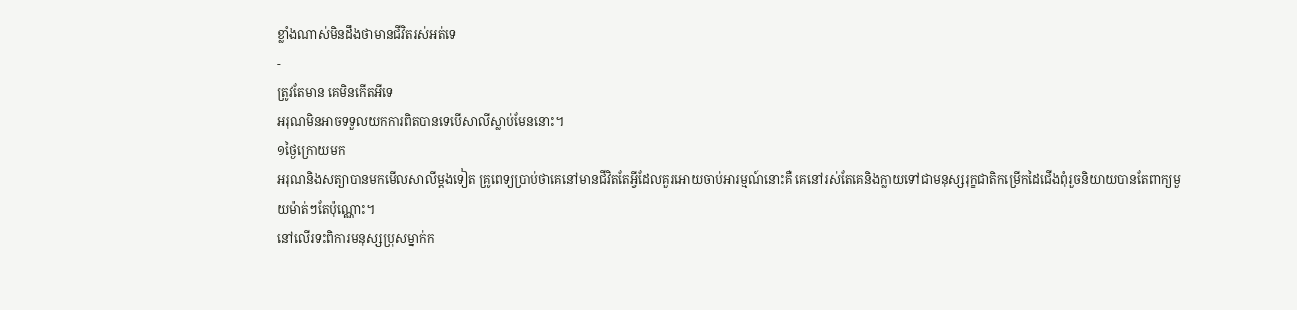ខ្លាំងណាស់មិនដឹងថាមានជីវិតរស់អត់ទេ
-
ត្រូវតែមាន គេមិនកើតអីទេ
អរុណមិនអាចទទួលយកការពិតបានទេបើសាលីស្លាប់មែននោះ។
១ថ្ងៃក្រោយមក
អរុណនិងសត្យាបានមកមើលសាលីម្ដងទៀត គ្រូពេទ្យប្រាប់ថាគេនៅមានជីវិតតែអ្វីដែលគួរអោយចាប់អារម្មណ៍នោះគឺ គេនៅរស់តែគេនិងក្លាយទៅជាមនុស្សរុក្ខជាតិកម្រើកដៃជើងពុំរួចនិយាយបានតែពាក្យមួយម៉ាត់ៗតែប៉ុណ្ណោះ។
នៅលើរទះពិការមនុស្សប្រុសម្នាក់ក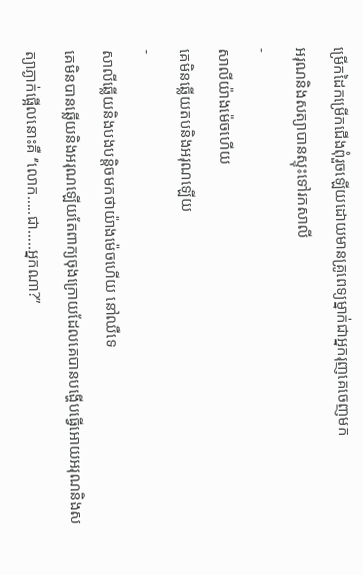ម្រើកដៃកម្រើកជើងពុំរួចឡើយដោយមានគ្រូពេទ្យម្នាក់ជាអ្នករុញគេចេញមក
អរុណនិងសត្យាបានស្ទុះទៅរកសាលី
-
សាលីយ៉ាងម៉េចហើយ
គេមិនឆ្លើយតបនិងអរុណឡើយ
-
សាលីឆ្លើយនិងបងបន្តិចមកថាយ៉ាងម៉េចហើយ នៅឈឺទេ
គេមិនបានឆ្លើយនិងអរុណឡើយតែពាក្យចុងក្រោយដែលគេបានបង្ហើបធ្វើអោយអរុណនិងសត្យាភ្ងាក់ផ្អើលនោះគឺ ‘’លោក…..ជា…..អ្នកណា?”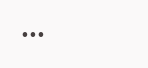...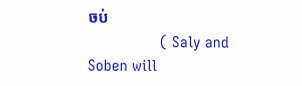ចប់
                  ( Saly and Soben will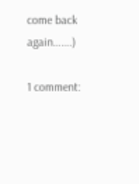come back again…….)

1 comment: